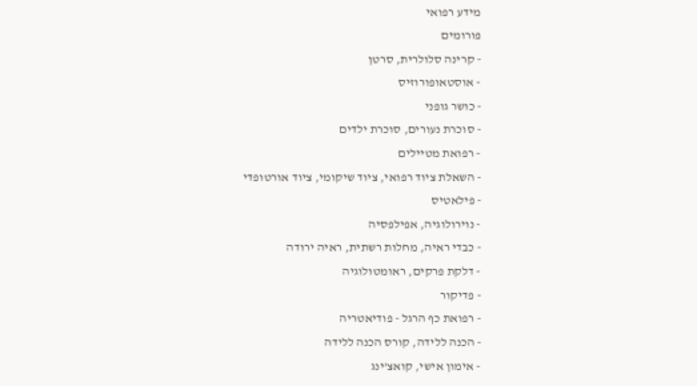מידע רפואי
פורומים
- קרינה סלולרית, סרטן
- אוסטאופורוזיס
- כושר גופני
- סוכרת נעורים, סוכרת ילדים
- רפואת מטיילים
- השאלת ציוד רפואי, ציוד שיקומי, ציוד אורטופדי
- פילאטיס
- נוירולוגיה, אפילפסיה
- כבדי ראיה, מחלות רשתית, ראיה ירודה
- דלקת פרקים, ראומטולוגיה
- פדיקור
- רפואת כף הרגל - פודיאטריה
- הכנה ללידה, קורס הכנה ללידה
- אימון אישי, קואצ'ינג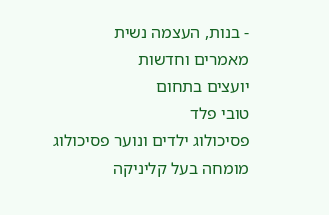- בנות, העצמה נשית
מאמרים וחדשות
יועצים בתחום
טובי פלד
פסיכולוג ילדים ונוער פסיכולוג מומחה בעל קליניקה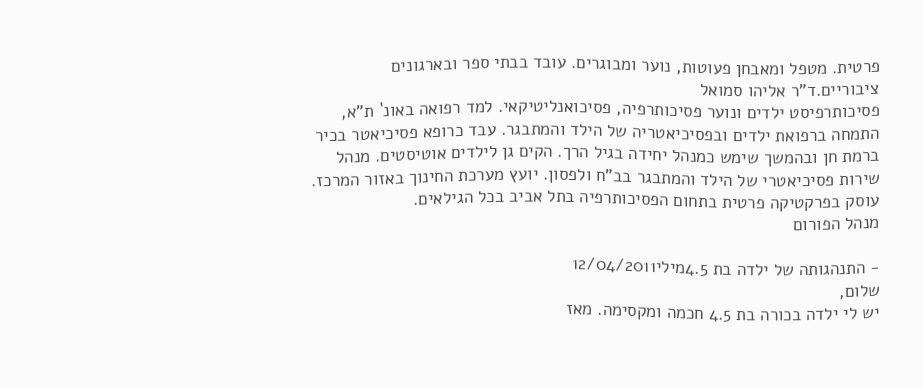פרטית. מטפל ומאבחן פעוטות, נוער ומבוגרים. עובד בבתי ספר ובארגונים ציבוריים.ד"ר אליהו סמואל
פסיכותרפיסט ילדים ונוער פסיכותרפיה, פסיכואנליטיקאי. למד רפואה באונ` ת"א, התמחה ברפואת ילדים ובפסיכיאטריה של הילד והמתבגר. עבד כרופא פסיכיאטר בכיר ברמת חן ובהמשך שימש כמנהל יחידה בגיל הרך. הקים גן לילדים אוטיסטים. מנהל שירות פסיכיאטרי של הילד והמתבגר בב"ח ולפסון. יועץ מערכת החינוך באזור המרכז. עוסק בפרקטיקה פרטית בתחום הפסיכותרפיה בתל אביב בכל הגילאים.
מנהל הפורום

- התנהגותה של ילדה בת 4.5מילי12/04/2011
שלום,
יש לי ילדה בכורה בת 4.5 חכמה ומקסימה. מאז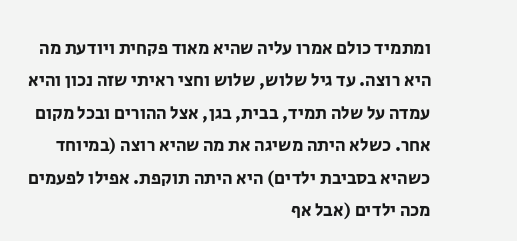ומתמיד כולם אמרו עליה שהיא מאוד פקחית ויודעת מה היא רוצה. עד גיל שלוש, שלוש וחצי ראיתי שזה נכון והיא עמדה על שלה תמיד, בבית, בגן, אצל ההורים ובכל מקום אחר. כשלא היתה משיגה את מה שהיא רוצה (במיוחד כשהיא בסביבת ילדים) היא היתה תוקפת. אפילו לפעמים מכה ילדים (אבל אף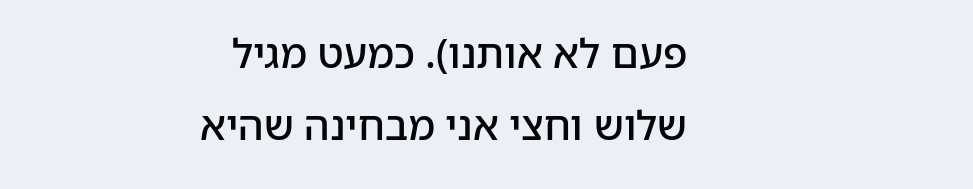פעם לא אותנו). כמעט מגיל שלוש וחצי אני מבחינה שהיא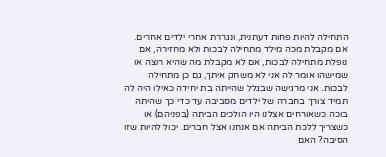התחילה להיות פחות דעתנית, ונגררת אחרי ילדים אחרים. אם מקבלת מכה מילד מתחילה לבכות ולא מחזירה, אם נופלת מתחילה לבכות, אם לא מקבלת מה שהיא רוצה או שמישהו אומר לה אני לא משחק איתך, גם כן מתחילה לבכות. אני מרגישה שבגלל שהייתה בת יחידה כאילו היה לה תמיד צורך בחברה של ילדים מסביבה עד כדי כך שהיתה בוכה כשאורחים אצלנו היו הולכים הביתה (בפניהם) או כשצריך ללכת הביתה אם אנחנו אצל חברים. יכול להיות שזו הסיבה? האם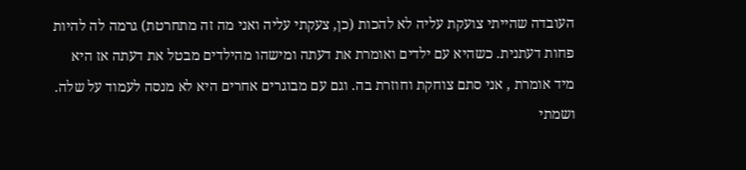העובדה שהייתי צועקת עליה לא להכות (כן, צעקתי עליה ואני מה זה מתחרטת) גרמה לה להיות פחות דעתנית. כשהיא עם ילדים ואומרת את דעתה ומישהו מהילדים מבטל את דעתה אז היא מיד אומרת , אני סתם צוחקת וחוזרת בה. וגם עם מבוגרים אחרים היא לא מנסה לעמוד על שלה. ושמתי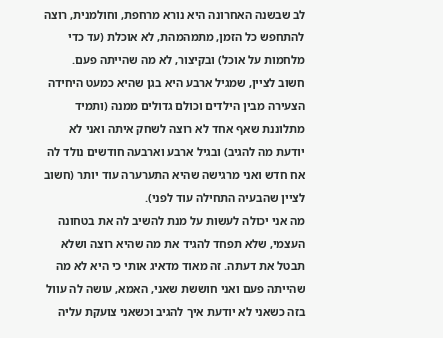לב שבשנה האחרונה היא נורא מרחפת, וחולמנית, רוצה להתחפש כל הזמן, מתמהמהת, לא אוכלת (עד כדי מלחמות על אוכל) ובקיצור, לא מה שהייתה פעם.
חשוב לציין, שמגיל ארבע היא בגן שהיא כמעט היחידה הצעירה מבין הילדים וכולם גדולים ממנה (ותמיד מתלוננת שאף אחד לא רוצה לשחק איתה ואני לא יודעת מה להגיב) ובגיל ארבע וארבעה חודשים נולד לה אח חדש ואני מרגישה שהיא התערערה עוד יותר (חשוב לציין שהבעיה התחילה עוד לפני).
מה אני יכולה לעשות על מנת להשיב לה את בטחונה העצמי, שלא תפחד להגיד את מה שהיא רוצה ושלא תבטל את דעתה. זה מאוד מדאיג אותי כי היא לא מה שהייתה פעם ואני חוששת שאני, האמא, עושה לה עוול בזה כשאני לא יודעת איך להגיב וכשאני צועקת עליה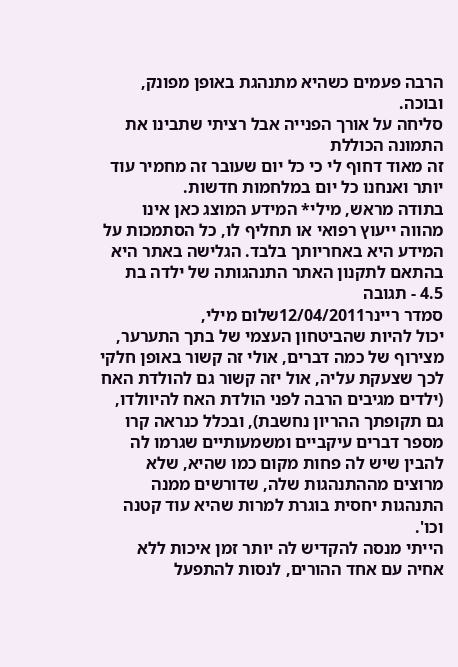הרבה פעמים כשהיא מתנהגת באופן מפונק, ובוכה.
סליחה על אורך הפנייה אבל רציתי שתבינו את התמונה הכוללת
זה מאוד דחוף לי כי כל יום שעובר זה מחמיר עוד יותר ואנחנו כל יום במלחמות חדשות.
בתודה מראש, מילי* המידע המוצג כאן אינו מהווה ייעוץ רפואי או תחליף לו, כל הסתמכות על המידע היא באחריותך בלבד. הגלישה באתר היא בהתאם לתקנון האתר התנהגותה של ילדה בת 4.5 - תגובה
סמדר ריינר12/04/2011שלום מילי,
יכול להיות שהביטחון העצמי של בתך התערער, מצירוף של כמה דברים, אולי זה קשור באופן חלקי לכך שצעקת עליה, אול יזה קשור גם להולדת האח (ילדים מגיבים הרבה לפני הולדת האח להיוולדו, גם תקופתך ההריון נחשבת), ובכלל כנראה קרו מספר דברים עיקביים ומשמעותיים שגרמו לה להבין שיש לה פחות מקום כמו שהיא, שלא מרוצים מההתנהגות שלה, שדורשים ממנה התנהגות יחסית בוגרת למרות שהיא עוד קטנה וכו'.
הייתי מנסה להקדיש לה יותר זמן איכות ללא אחיה עם אחד ההורים, לנסות להתפעל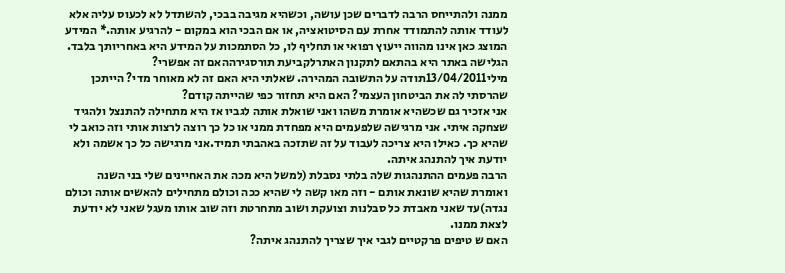ממנה ולהתייחס הרבה לדברים שכן עושה, וכשהיא מגיבה בבכי, להשתדל לא לכעוס עליה אלא לעודד אותה להתמודד אחרת עם הסיטואציה, או אם הבכי הוא במקום - להרגיע אותה.* המידע המוצג כאן אינו מהווה ייעוץ רפואי או תחליף לו, כל הסתמכות על המידע היא באחריותך בלבד. הגלישה באתר היא בהתאם לתקנון האתרלקביעת תורסגירההאם זה אפשרי?
מילי13/04/2011תודה על התשובה המהירה. שאלתי היא האם זה לא מאוחר מדי? הייתכן שהרסתי לה את הביטחון העצמי? האם היא תחזור כפי שהייתה קודם?
אני אזכיר גם שכשהיא אומרת משהו ואני שואלת אותה לגביו אז היא מתחילה להתנצל ולהגיד שצחקה איתי. אני מרגישה שלפעמים היא מפחדת ממני או כל כך רוצה לרצות אותי וזה כואב לי שהיא כך. כאילו היא צריכה לעבוד על זה שתזכה באהבתי תמיד.אני מרגישה כל כך אשמה ולא יודעת איך להתנהג איתה.
הרבה פעמים ההתנהגות שלה בלתי נסבלת (למשל היא מכה את האחיינים שלי בני השנה ואומרת שהיא שונאת אותם - וזה מאו קשה לי שהיא ככה וכולם מתחילים להאשים אותה וכולם נגדה)עד שאני מאבדת כל סבלנות וצועקת ושוב מתחרטת וזה שוב אותו מעגל שאני לא יודעת לצאת ממנו.
האם ש טיפים פרקטיים לגבי איך שצריך להתנהג איתה?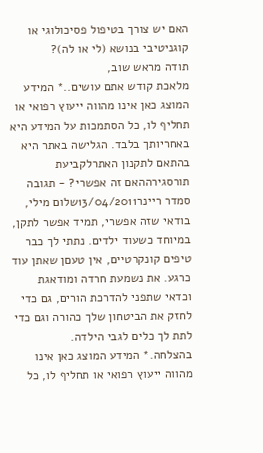האם יש צורך בטיפול פסיכולוגי או קוגניטיבי בנושא (לי או לה)?
תודה מראש שוב,
מלאכת קודש אתם עושים..* המידע המוצג כאן אינו מהווה ייעוץ רפואי או תחליף לו, כל הסתמכות על המידע היא באחריותך בלבד. הגלישה באתר היא בהתאם לתקנון האתרלקביעת תורסגירההאם זה אפשרי? - תגובה
סמדר ריינר13/04/2011שלום מילי,
בודאי שזה אפשרי, תמיד אפשר לתקן, במיוחד כשעוד ילדים. נתתי לך כבר טיפים קונקרטיים, אין טעםן שאתן עוד כרגע. את נשמעת חרדה ומודאגת וכדאי שתפני להדרכת הורים, גם כדי לחזק את הביטחון שלך כהורה וגם כדי לתת לך כלים לגבי הילדה.
בהצלחה.* המידע המוצג כאן אינו מהווה ייעוץ רפואי או תחליף לו, כל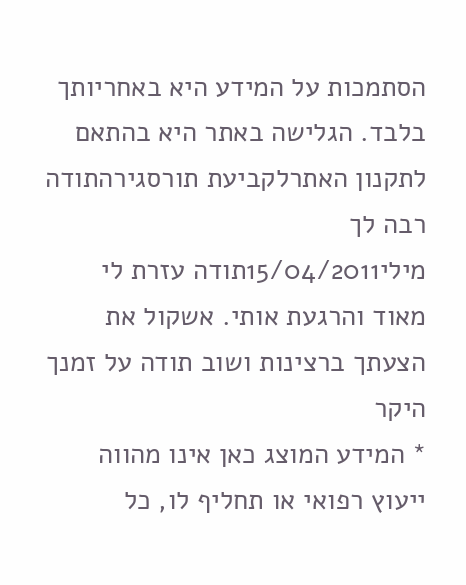הסתמכות על המידע היא באחריותך בלבד. הגלישה באתר היא בהתאם לתקנון האתרלקביעת תורסגירהתודה רבה לך
מילי15/04/2011תודה עזרת לי מאוד והרגעת אותי. אשקול את הצעתך ברצינות ושוב תודה על זמנך היקר
* המידע המוצג כאן אינו מהווה ייעוץ רפואי או תחליף לו, כל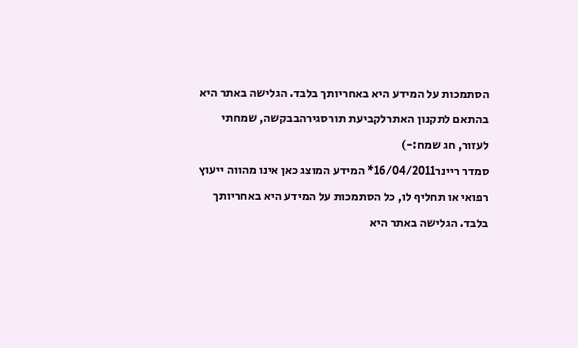הסתמכות על המידע היא באחריותך בלבד. הגלישה באתר היא בהתאם לתקנון האתרלקביעת תורסגירהבבקשה, שמחתי לעזור, חג שמח:-)
סמדר ריינר16/04/2011* המידע המוצג כאן אינו מהווה ייעוץ רפואי או תחליף לו, כל הסתמכות על המידע היא באחריותך בלבד. הגלישה באתר היא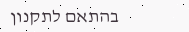בהתאם לתקנון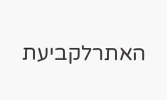האתרלקביעת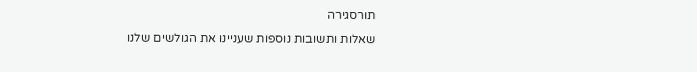תורסגירה
שאלות ותשובות נוספות שעניינו את הגולשים שלנו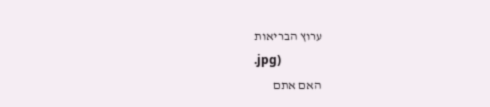ערוץ הבריאות
.jpg)
האם אתם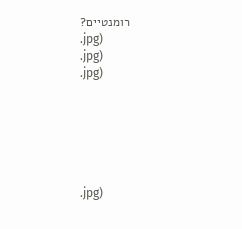רומנטיים?
.jpg)
.jpg)
.jpg)






.jpg)